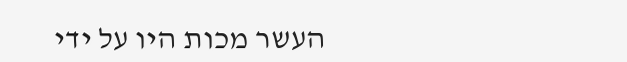העשר מכות היו על ידי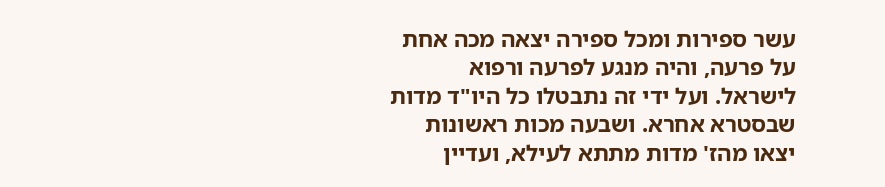עשר ספירות ומכל ספירה יצאה מכה אחת על פרעה, והיה מנגע לפרעה ורפוא לישראל. ועל ידי זה נתבטלו כל היו"ד מדות שבסטרא אחרא. ושבעה מכות ראשונות יצאו מהז' מדות מתתא לעילא, ועדיין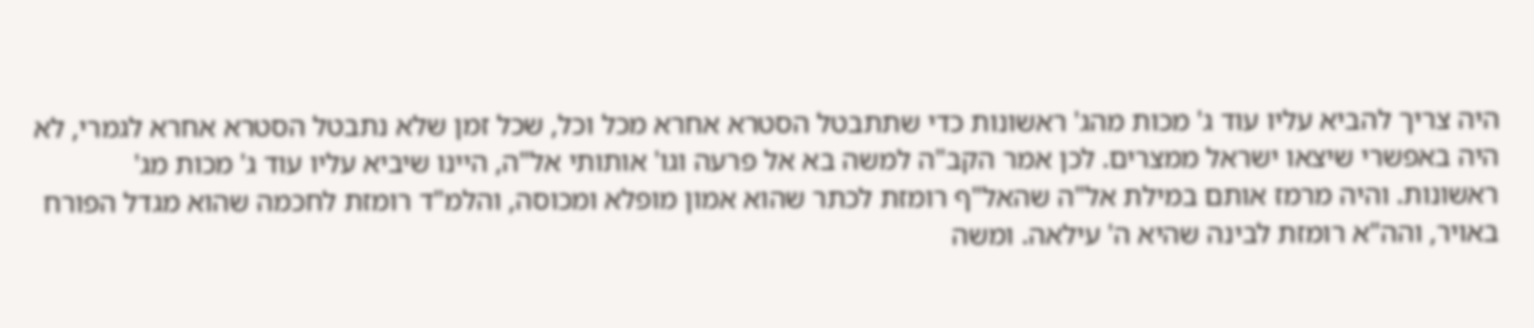היה צריך להביא עליו עוד ג' מכות מהג' ראשונות כדי שתתבטל הסטרא אחרא מכל וכל, שכל זמן שלא נתבטל הסטרא אחרא לגמרי, לא היה באפשרי שיצאו ישראל ממצרים. לכן אמר הקב"ה למשה בא אל פרעה וגו' אותותי אל"ה, היינו שיביא עליו עוד ג' מכות מג' ראשונות. והיה מרמז אותם במילת אל"ה שהאל"ף רומזת לכתר שהוא אמון מופלא ומכוסה, והלמ"ד רומזת לחכמה שהוא מגדל הפורח באויר, והה"א רומזת לבינה שהיא ה' עילאה. ומשה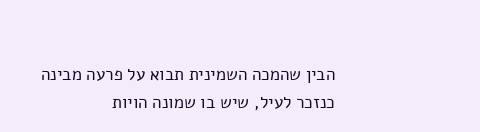הבין שהמכה השמינית תבוא על פרעה מבינה כנזכר לעיל, שיש בו שמונה הויות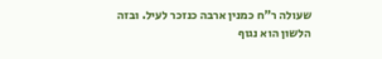שעולה ר"ח כמנין ארבה כנזכר לעיל. ובזה הלשון הוא נגוף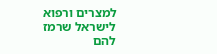למצרים ורפוא לישראל שרמז להם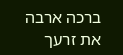ברכה ארבה את זרעך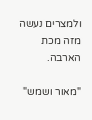ולמצרים נעשה מזה מכת הארבה.

"מאור ושמש"